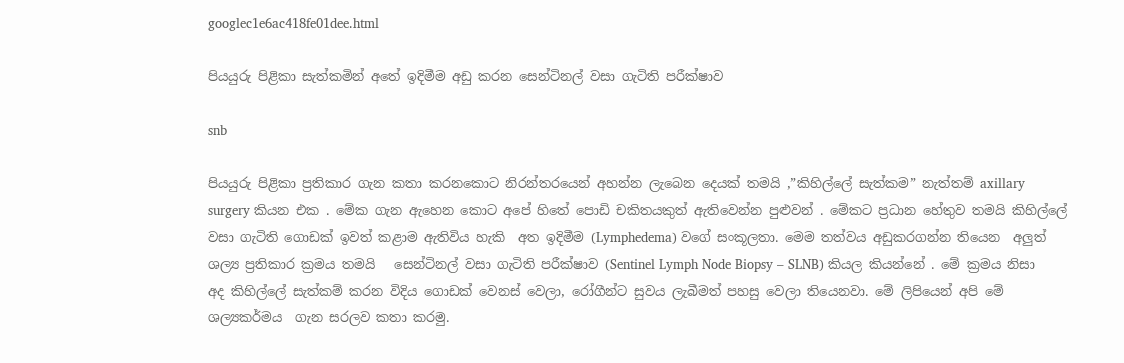googlec1e6ac418fe01dee.html

පියයුරු පිළිකා සැත්කමින් අතේ ඉදිමීම අඩු කරන සෙන්ටිනල් වසා ගැටිති පරීක්ෂාව

snb

පියයුරු පිළිකා ප්‍රතිකාර ගැන කතා කරනකොට නිරන්තරයෙන් අහන්න ලැබෙන දෙයක් තමයි ,”කිහිල්ලේ සැත්කම” නැත්තම් axillary surgery කියන එක . මේක ගැන ඇහෙන කොට අපේ හිතේ පොඩි චකිතයකුත් ඇතිවෙන්න පුළුවන් . මේකට ප්‍රධාන හේතුව තමයි කිහිල්ලේ   වසා ගැටිති ගොඩක් ඉවත් කළාම ඇතිවිය හැකි  අත ඉදිමීම (Lymphedema) වගේ සංකූලතා. මෙම තත්වය අඩුකරගන්න තියෙන  අලුත් ශල්‍ය ප්‍රතිකාර ක්‍රමය තමයි   සෙන්ටිනල් වසා ගැටිති පරීක්ෂාව (Sentinel Lymph Node Biopsy – SLNB) කියල කියන්නේ . මේ ක්‍රමය නිසා අද කිහිල්ලේ සැත්කම් කරන විදිය ගොඩක් වෙනස් වෙලා, රෝගීන්ට සුවය ලැබීමත් පහසු වෙලා තියෙනවා. මේ ලිපියෙන් අපි මේ ශල්‍යකර්මය  ගැන සරලව කතා කරමු.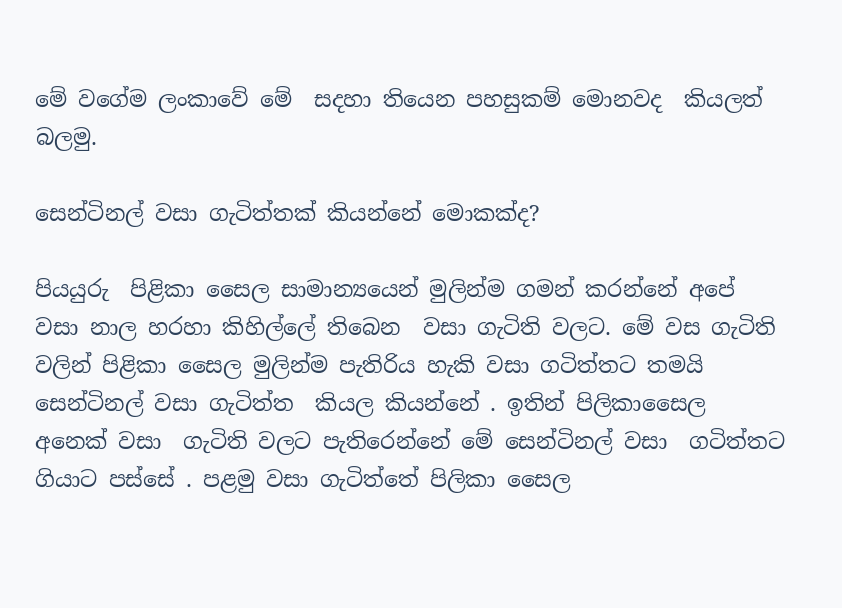මේ වගේම ලංකාවේ මේ  සදහා තියෙන පහසුකම් මොනවද  කියලත් බලමු.

සෙන්ටිනල් වසා ගැටිත්තක් කියන්නේ මොකක්ද?

පියයුරු  පිළිකා සෛල සාමාන්‍යයෙන් මුලින්ම ගමන් කරන්නේ අපේ වසා නාල හරහා කිහිල්ලේ තිබෙන  වසා ගැටිති වලට. මේ වස ගැටිති වලින් පිළිකා සෛල මුලින්ම පැතිරිය හැකි වසා ගටිත්තට තමයි සෙන්ටිනල් වසා ගැටිත්ත  කියල කියන්නේ . ඉතින් පිලිකාසෛල අනෙක් වසා  ගැටිති වලට පැතිරෙන්නේ මේ සෙන්ටිනල් වසා  ගටිත්තට ගියාට පස්සේ . පළමු වසා ගැටිත්තේ පිලිකා සෛල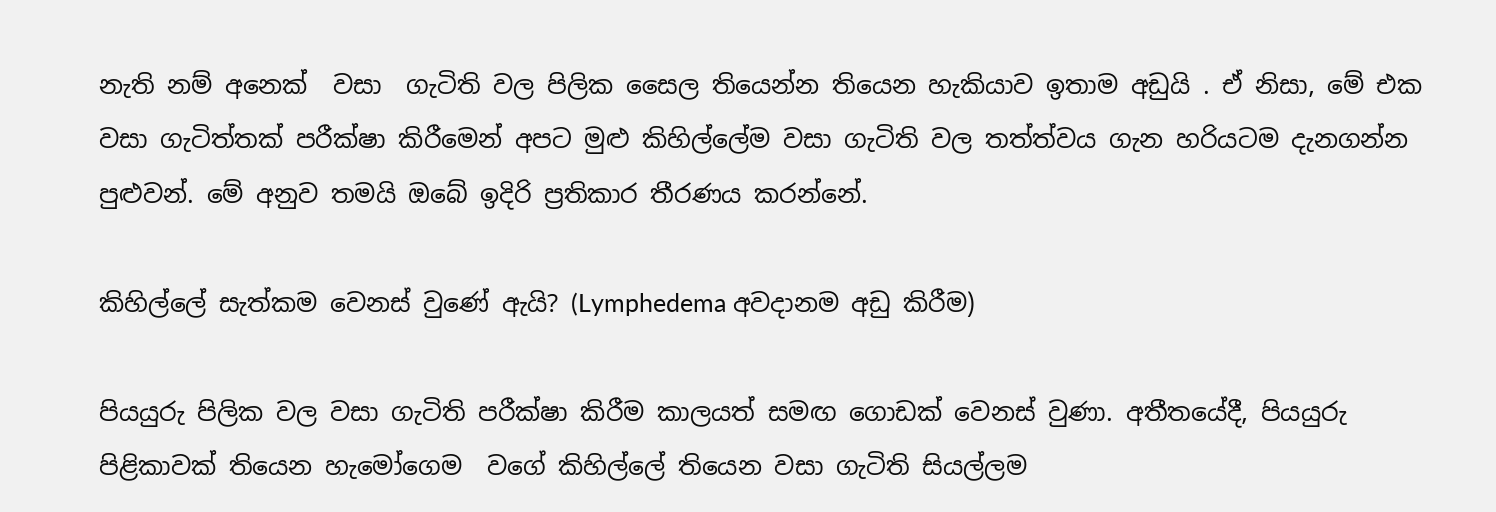නැති නම් අනෙක්  වසා  ගැටිති වල පිලික සෛල තියෙන්න තියෙන හැකියාව ඉතාම අඩුයි . ඒ නිසා, මේ එක වසා ගැටිත්තක් පරීක්ෂා කිරීමෙන් අපට මුළු කිහිල්ලේම වසා ගැටිති වල තත්ත්වය ගැන හරියටම දැනගන්න පුළුවන්. මේ අනුව තමයි ඔබේ ඉදිරි ප්‍රතිකාර තීරණය කරන්නේ.

කිහිල්ලේ සැත්කම වෙනස් වුණේ ඇයි? (Lymphedema අවදානම අඩු කිරීම)

පියයුරු පිලික වල වසා ගැටිති පරීක්ෂා කිරීම කාලයත් සමඟ ගොඩක් වෙනස් වුණා. අතීතයේදී, පියයුරු පිළිකාවක් තියෙන හැමෝගෙම  වගේ කිහිල්ලේ තියෙන වසා ගැටිති සියල්ලම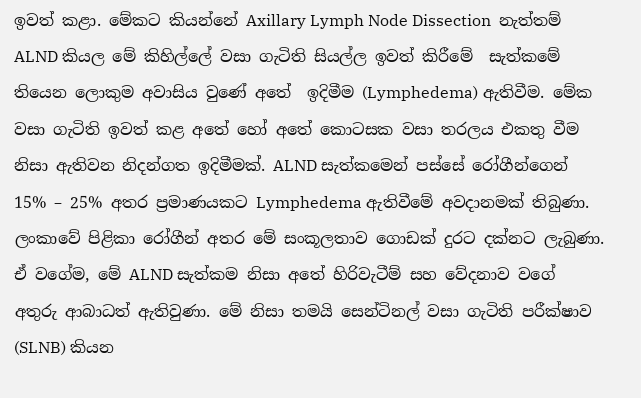ඉවත් කළා. මේකට කියන්නේ Axillary Lymph Node Dissection  නැත්තම්  ALND කියල මේ කිහිල්ලේ වසා ගැටිති සියල්ල ඉවත් කිරීමේ  සැත්කමේ තියෙන ලොකුම අවාසිය වුණේ අතේ  ඉදිමීම (Lymphedema) ඇතිවීම. මේක වසා ගැටිති ඉවත් කළ අතේ හෝ අතේ කොටසක වසා තරලය එකතු වීම නිසා ඇතිවන නිදන්ගත ඉදිමීමක්. ALND සැත්කමෙන් පස්සේ රෝගීන්ගෙන් 15% – 25% අතර ප්‍රමාණයකට Lymphedema ඇතිවීමේ අවදානමක් තිබුණා. ලංකාවේ පිළිකා රෝගීන් අතර මේ සංකූලතාව ගොඩක් දුරට දක්නට ලැබුණා. ඒ වගේම, මේ ALND සැත්කම නිසා අතේ හිරිවැටීම් සහ වේදනාව වගේ අතුරු ආබාධත් ඇතිවුණා. මේ නිසා තමයි සෙන්ටිනල් වසා ගැටිති පරීක්ෂාව (SLNB) කියන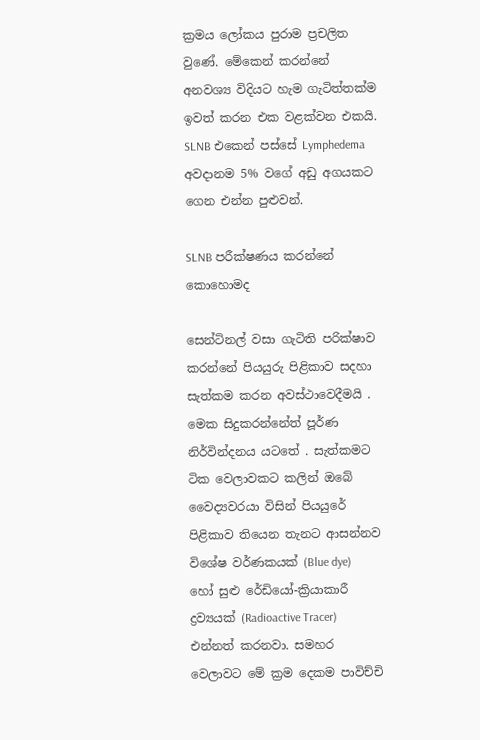ක්‍රමය ලෝකය පුරාම ප්‍රචලිත වුණේ. මේකෙන් කරන්නේ අනවශ්‍ය විදියට හැම ගැටිත්තක්ම ඉවත් කරන එක වළක්වන එකයි. SLNB එකෙන් පස්සේ Lymphedema අවදානම 5% වගේ අඩු අගයකට ගෙන එන්න පුළුවන්.

SLNB පරීක්ෂණය කරන්නේ කොහොමද

සෙන්ටිනල් වසා ගැටිති පරික්ෂාව කරන්නේ පියයුරු පිළිකාව සදහා සැත්කම කරන අවස්ථාවෙදීමයි .  මෙක සිදුකරන්නේත් පූර්ණ නිර්වින්දනය යටතේ . සැත්කමට ටික වෙලාවකට කලින් ඔබේ වෛද්‍යවරයා විසින් පියයුරේ පිළිකාව තියෙන තැනට ආසන්නව විශේෂ වර්ණකයක් (Blue dye) හෝ සුළු රේඩියෝ-ක්‍රියාකාරී ද්‍රව්‍යයක් (Radioactive Tracer) එන්නත් කරනවා. සමහර වෙලාවට මේ ක්‍රම දෙකම පාවිච්චි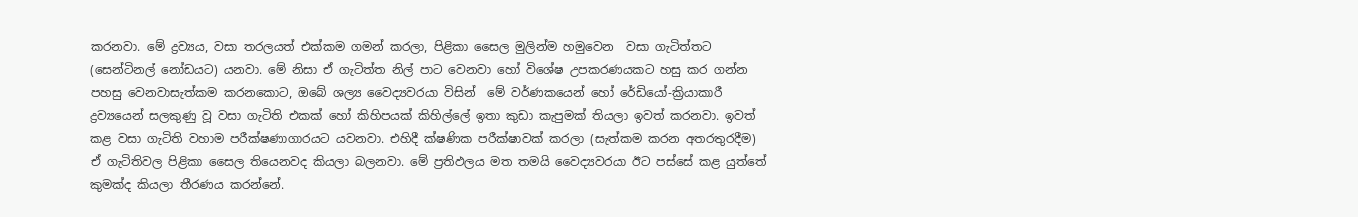කරනවා. මේ ද්‍රව්‍යය, වසා තරලයත් එක්කම ගමන් කරලා, පිළිකා සෛල මුලින්ම හමුවෙන  වසා ගැටිත්තට (සෙන්ටිනල් නෝඩයට) යනවා. මේ නිසා ඒ ගැටිත්ත නිල් පාට වෙනවා හෝ විශේෂ උපකරණයකට හසු කර ගන්න පහසු වෙනවාසැත්කම කරනකොට, ඔබේ ශල්‍ය වෛද්‍යවරයා විසින්  මේ වර්ණකයෙන් හෝ රේඩියෝ-ක්‍රියාකාරී ද්‍රව්‍යයෙන් සලකුණු වූ වසා ගැටිති එකක් හෝ කිහිපයක් කිහිල්ලේ ඉතා කුඩා කැපුමක් තියලා ඉවත් කරනවා. ඉවත් කළ වසා ගැටිති වහාම පරීක්ෂණාගාරයට යවනවා. එහිදී ක්ෂණික පරීක්ෂාවක් කරලා (සැත්කම කරන අතරතුරදීම) ඒ ගැටිතිවල පිළිකා සෛල තියෙනවද කියලා බලනවා. මේ ප්‍රතිඵලය මත තමයි වෛද්‍යවරයා ඊට පස්සේ කළ යුත්තේ කුමක්ද කියලා තීරණය කරන්නේ.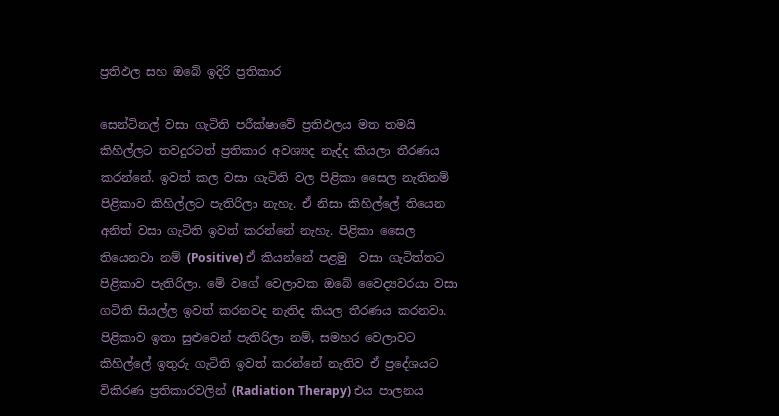ප්‍රතිඵල සහ ඔබේ ඉදිරි ප්‍රතිකාර

සෙන්ටිනල් වසා ගැටිති පරීක්ෂාවේ ප්‍රතිඵලය මත තමයි කිහිල්ලට තවදුරටත් ප්‍රතිකාර අවශ්‍යද නැද්ද කියලා තීරණය කරන්නේ. ඉවත් කල වසා ගැටිති වල පිළිකා සෛල නැතිනම්   පිළිකාව කිහිල්ලට පැතිරිලා නැහැ. ඒ නිසා කිහිල්ලේ තියෙන අනිත් වසා ගැටිති ඉවත් කරන්නේ නැහැ. පිළිකා සෛල තියෙනවා නම් (Positive) ඒ කියන්නේ පළමු  වසා ගැටිත්තට පිළිකාව පැතිරිලා. මේ වගේ වෙලාවක ඔබේ වෛද්‍යවරයා වසා  ගටිති සියල්ල ඉවත් කරනවද නැතිද කියල තීරණය කරනවා. පිළිකාව ඉතා සුළුවෙන් පැතිරිලා නම්, සමහර වෙලාවට කිහිල්ලේ ඉතුරු ගැටිති ඉවත් කරන්නේ නැතිව ඒ ප්‍රදේශයට විකිරණ ප්‍රතිකාරවලින් (Radiation Therapy) එය පාලනය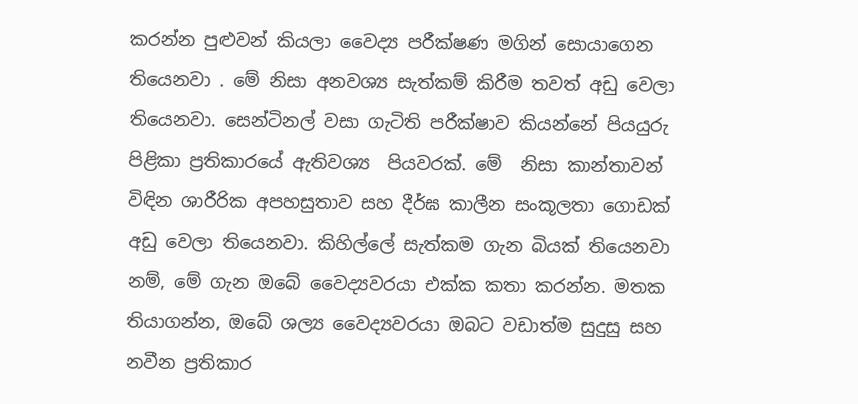කරන්න පුළුවන් කියලා වෛද්‍ය පරීක්ෂණ මගින් සොයාගෙන තියෙනවා . මේ නිසා අනවශ්‍ය සැත්කම් කිරීම තවත් අඩු වෙලා තියෙනවා. සෙන්ටිනල් වසා ගැටිති පරීක්ෂාව කියන්නේ පියයුරු පිළිකා ප්‍රතිකාරයේ ඇතිවශ්‍ය  පියවරක්. මේ  නිසා කාන්තාවන් විඳින ශාරීරික අපහසුතාව සහ දීර්ඝ කාලීන සංකූලතා ගොඩක් අඩු වෙලා තියෙනවා. කිහිල්ලේ සැත්කම ගැන බියක් තියෙනවා නම්, මේ ගැන ඔබේ වෛද්‍යවරයා එක්ක කතා කරන්න. මතක තියාගන්න, ඔබේ ශල්‍ය වෛද්‍යවරයා ඔබට වඩාත්ම සුදුසු සහ නවීන ප්‍රතිකාර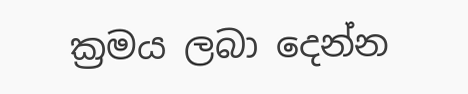ක්‍රමය ලබා දෙන්න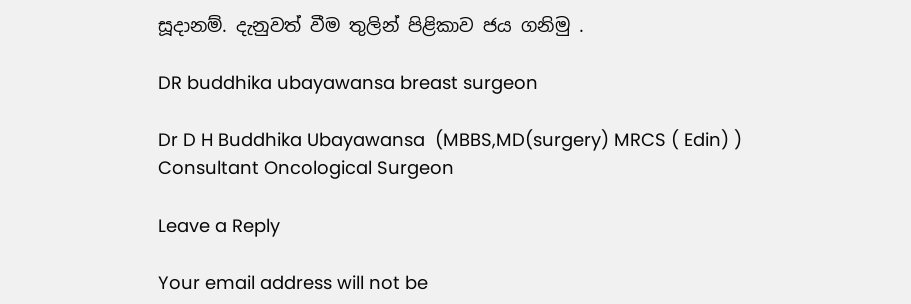සූදානම්. දැනුවත් වීම තුලින් පිළිකාව ජය ගනිමු .

DR buddhika ubayawansa breast surgeon

Dr D H Buddhika Ubayawansa  (MBBS,MD(surgery) MRCS ( Edin) ) Consultant Oncological Surgeon

Leave a Reply

Your email address will not be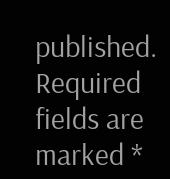published. Required fields are marked *